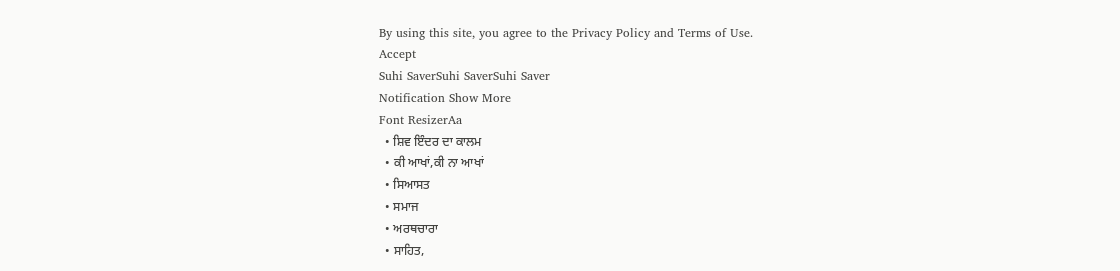By using this site, you agree to the Privacy Policy and Terms of Use.
Accept
Suhi SaverSuhi SaverSuhi Saver
Notification Show More
Font ResizerAa
  • ਸ਼ਿਵ ਇੰਦਰ ਦਾ ਕਾਲਮ
  • ਕੀ ਆਖਾਂ,ਕੀ ਨਾ ਆਖਾਂ
  • ਸਿਆਸਤ
  • ਸਮਾਜ
  • ਅਰਥਚਾਰਾ
  • ਸਾਹਿਤ,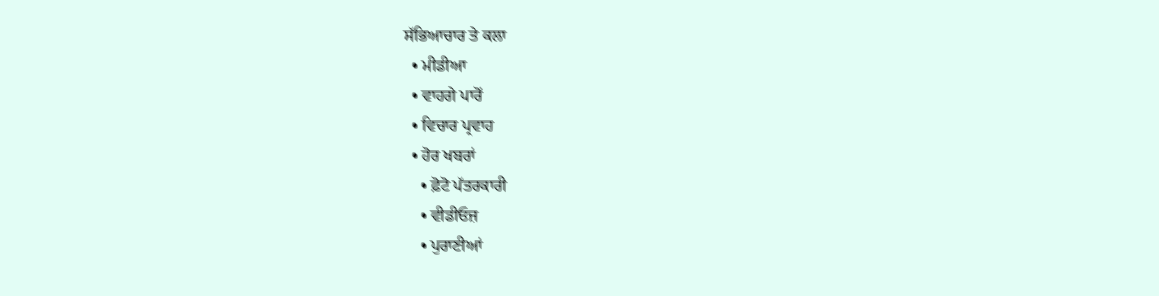ਸੱਭਿਆਚਾਰ ਤੇ ਕਲਾ
  • ਮੀਡੀਆ
  • ਵਾਹਗੇ ਪਾਰੋਂ
  • ਵਿਚਾਰ ਪ੍ਰਵਾਹ
  • ਹੋਰ ਖਬਰਾਂ
    • ਫ਼ੋਟੋ ਪੱਤਰਕਾਰੀ
    • ਵੀਡੀਓਜ਼
    • ਪੁਰਾਣੀਆਂ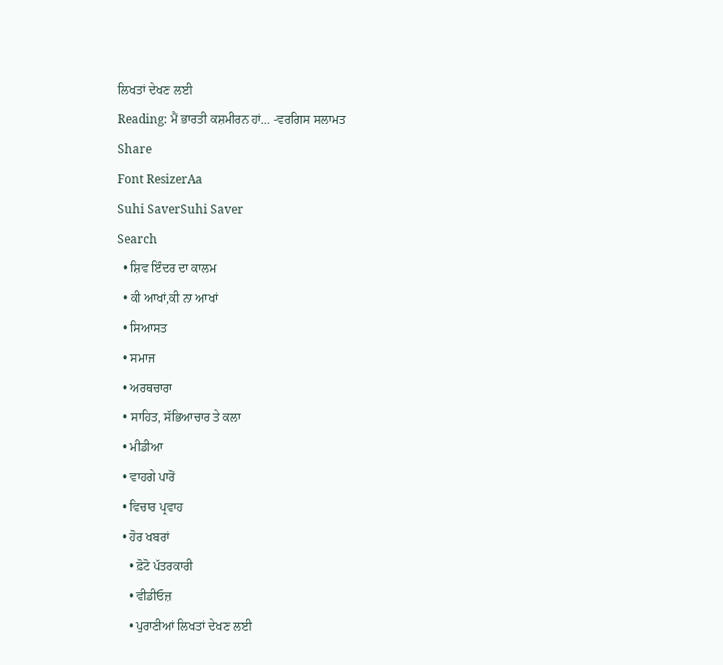ਲਿਖਤਾਂ ਦੇਖਣ ਲਈ
Reading: ਮੈਂ ਭਾਰਤੀ ਕਸ਼ਮੀਰਨ ਹਾਂ… -ਵਰਗਿਸ ਸਲਾਮਤ
Share
Font ResizerAa
Suhi SaverSuhi Saver
Search
  • ਸ਼ਿਵ ਇੰਦਰ ਦਾ ਕਾਲਮ
  • ਕੀ ਆਖਾਂ,ਕੀ ਨਾ ਆਖਾਂ
  • ਸਿਆਸਤ
  • ਸਮਾਜ
  • ਅਰਥਚਾਰਾ
  • ਸਾਹਿਤ, ਸੱਭਿਆਚਾਰ ਤੇ ਕਲਾ
  • ਮੀਡੀਆ
  • ਵਾਹਗੇ ਪਾਰੋਂ
  • ਵਿਚਾਰ ਪ੍ਰਵਾਹ
  • ਹੋਰ ਖਬਰਾਂ
    • ਫ਼ੋਟੋ ਪੱਤਰਕਾਰੀ
    • ਵੀਡੀਓਜ਼
    • ਪੁਰਾਣੀਆਂ ਲਿਖਤਾਂ ਦੇਖਣ ਲਈ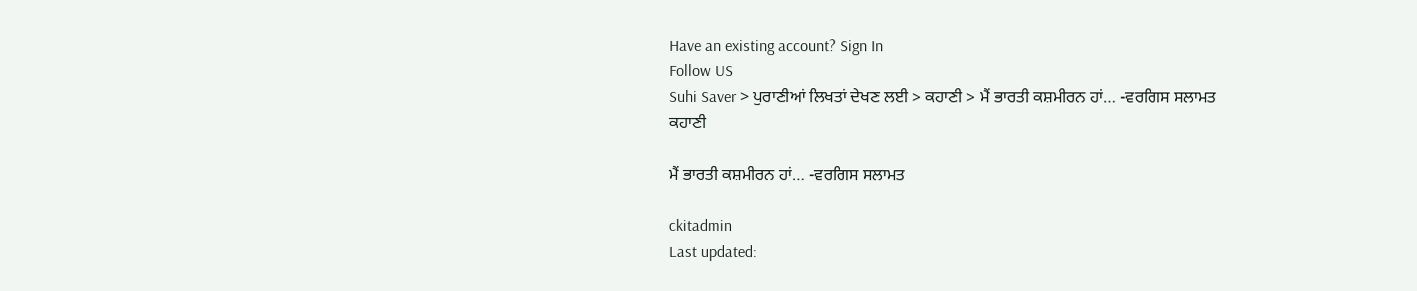Have an existing account? Sign In
Follow US
Suhi Saver > ਪੁਰਾਣੀਆਂ ਲਿਖਤਾਂ ਦੇਖਣ ਲਈ > ਕਹਾਣੀ > ਮੈਂ ਭਾਰਤੀ ਕਸ਼ਮੀਰਨ ਹਾਂ… -ਵਰਗਿਸ ਸਲਾਮਤ
ਕਹਾਣੀ

ਮੈਂ ਭਾਰਤੀ ਕਸ਼ਮੀਰਨ ਹਾਂ… -ਵਰਗਿਸ ਸਲਾਮਤ

ckitadmin
Last updated: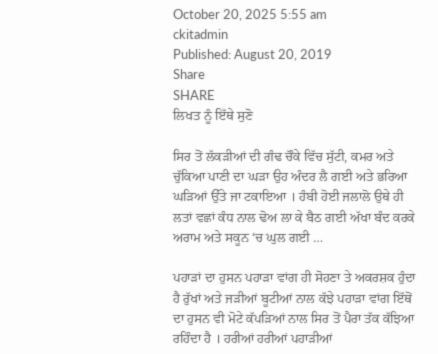October 20, 2025 5:55 am
ckitadmin
Published: August 20, 2019
Share
SHARE
ਲਿਖਤ ਨੂੰ ਇੱਥੇ ਸੁਣੋ

ਸਿਰ ਤੋਂ ਲੱਕੜੀਆਂ ਦੀ ਗੰਢ ਚੌਕੇ ਵਿੱਚ ਸੁੱਟੀ, ਕਮਰ ਅਤੇ ਚੁੱਕਿਆ ਪਾਣੀ ਦਾ ਘੜਾ ਉਹ ਅੰਦਰ ਲੈ ਗਈ ਅਤੇ ਭਰਿਆ ਘੜਿਆਂ ਉੱਤੇ ਜਾ ਟਕਾਇਆ । ਹੰਬੀ ਹੋਈ ਜਲਾਲੋ ਉਥੇ ਹੀ ਲਤਾਂ ਵਛਾਂ ਕੰਧ ਨਾਲ ਢੋਅ ਲਾ ਕੇ ਬੈਠ ਗਈ ਅੱਖਾ ਬੰਦ ਕਰਕੇ ਅਰਾਮ ਅਤੇ ਸਕੂਨ ‘ਚ ਘੁਲ ਗਈ …

ਪਹਾੜਾਂ ਦਾ ਹੁਸਨ ਪਹਾੜਾ ਵਾਂਗ ਹੀ ਸੋਹਣਾ ਤੇ ਅਕਰਸ਼ਕ ਹੁੰਦਾ ਹੈ ਰੁੱਖਾਂ ਅਤੇ ਜੜੀਆਂ ਬੂਟੀਆਂ ਨਾਲ ਕੱਝੇ ਪਹਾੜਾ ਵਾਂਗ ਇੱਥੋਂ ਦਾ ਹੁਸਨ ਵੀ ਮੋਟੇ ਕੱਪੜਿਆਂ ਨਾਲ ਸਿਰ ਤੋਂ ਪੈਰਾ ਤੱਕ ਕੱਝਿਆ ਰਹਿੰਦਾ ਹੈ । ਹਰੀਆਂ ਹਰੀਆਂ ਪਹਾੜੀਆਂ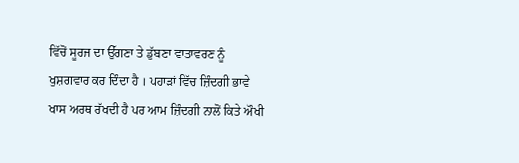ਵਿੱਚੋਂ ਸੂਰਜ ਦਾ ਉੱਗਣਾ ਤੇ ਡੁੱਬਣਾ ਵਾਤਾਵਰਣ ਨੂੰ ਖੁਸ਼ਗਵਾਰ ਕਰ ਦਿੰਦਾ ਹੈ । ਪਹਾੜਾਂ ਵਿੱਚ ਜ਼ਿੰਦਗੀ ਭਾਵੇ ਖਾਸ ਅਰਥ ਰੱਖਦੀ ਹੈ ਪਰ ਆਮ ਜ਼ਿੰਦਗੀ ਨਾਲੋਂ ਕਿਤੇ ਔਖੀ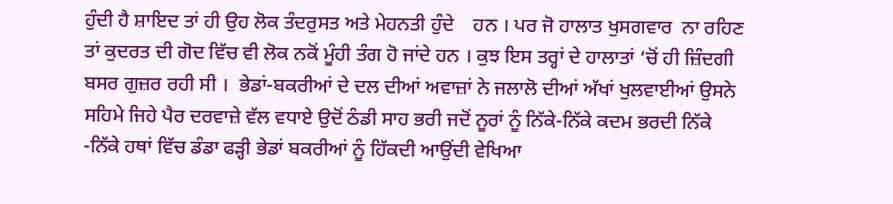ਹੁੰਦੀ ਹੈ ਸ਼ਾਇਦ ਤਾਂ ਹੀ ਉਹ ਲੋਕ ਤੰਦਰੁਸਤ ਅਤੇ ਮੇਹਨਤੀ ਹੁੰਦੇ    ਹਨ । ਪਰ ਜੋ ਹਾਲਾਤ ਖੁਸਗਵਾਰ  ਨਾ ਰਹਿਣ ਤਾਂ ਕੁਦਰਤ ਦੀ ਗੋਦ ਵਿੱਚ ਵੀ ਲੋਕ ਨਕੋਂ ਮੂੰਹੀ ਤੰਗ ਹੋ ਜਾਂਦੇ ਹਨ । ਕੁਝ ਇਸ ਤਰ੍ਹਾਂ ਦੇ ਹਾਲਾਤਾਂ ‘ਚੋਂ ਹੀ ਜ਼ਿੰਦਗੀ ਬਸਰ ਗੁਜ਼ਰ ਰਹੀ ਸੀ ।  ਭੇਡਾਂ-ਬਕਰੀਆਂ ਦੇ ਦਲ ਦੀਆਂ ਅਵਾਜ਼ਾਂ ਨੇ ਜਲਾਲੋ ਦੀਆਂ ਅੱਖਾਂ ਖੁਲਵਾਈਆਂ ਉਸਨੇ ਸਹਿਮੇ ਜਿਹੇ ਪੈਰ ਦਰਵਾਜ਼ੇ ਵੱਲ ਵਧਾਏ ਉਦੋਂ ਠੰਡੀ ਸਾਹ ਭਰੀ ਜਦੋਂ ਨੂਰਾਂ ਨੂੰ ਨਿੱਕੇ-ਨਿੱਕੇ ਕਦਮ ਭਰਦੀ ਨਿੱਕੇ -ਨਿੱਕੇ ਹਥਾਂ ਵਿੱਚ ਡੰਡਾ ਫੜ੍ਹੀ ਭੇਡਾਂ ਬਕਰੀਆਂ ਨੂੰ ਹਿੱਕਦੀ ਆਉਂਦੀ ਵੇਖਿਆ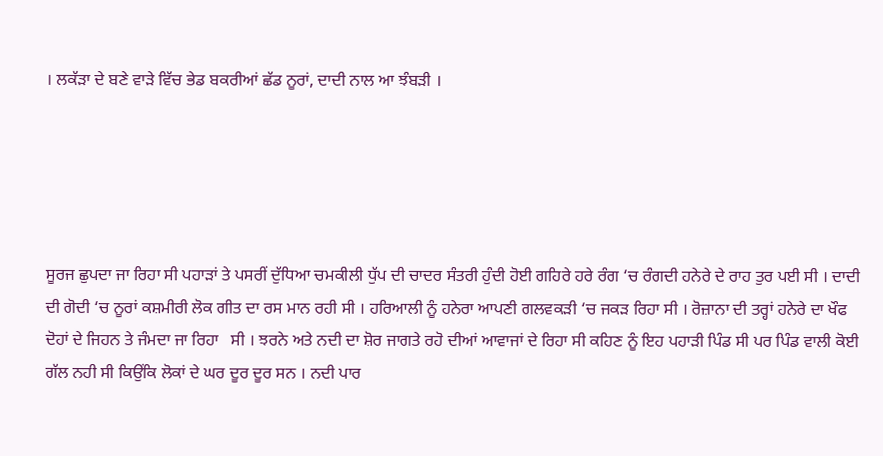। ਲਕੱੜਾ ਦੇ ਬਣੇ ਵਾੜੇ ਵਿੱਚ ਭੇਡ ਬਕਰੀਆਂ ਛੱਡ ਨੂਰਾਂ, ਦਾਦੀ ਨਾਲ ਆ ਝੰਬੜੀ ।





ਸੂਰਜ ਛੁਪਦਾ ਜਾ ਰਿਹਾ ਸੀ ਪਹਾੜਾਂ ਤੇ ਪਸਰੀਂ ਦੁੱਧਿਆ ਚਮਕੀਲੀ ਧੁੱਪ ਦੀ ਚਾਦਰ ਸੰਤਰੀ ਹੁੰਦੀ ਹੋਈ ਗਹਿਰੇ ਹਰੇ ਰੰਗ ‘ਚ ਰੰਗਦੀ ਹਨੇਰੇ ਦੇ ਰਾਹ ਤੁਰ ਪਈ ਸੀ । ਦਾਦੀ ਦੀ ਗੋਦੀ ‘ਚ ਨੂਰਾਂ ਕਸ਼ਮੀਰੀ ਲੋਕ ਗੀਤ ਦਾ ਰਸ ਮਾਨ ਰਹੀ ਸੀ । ਹਰਿਆਲੀ ਨੂੰ ਹਨੇਰਾ ਆਪਣੀ ਗਲਵਕੜੀ ‘ਚ ਜਕੜ ਰਿਹਾ ਸੀ । ਰੋਜ਼ਾਨਾ ਦੀ ਤਰ੍ਹਾਂ ਹਨੇਰੇ ਦਾ ਖੌਫ ਦੋਹਾਂ ਦੇ ਜਿਹਨ ਤੇ ਜੰਮਦਾ ਜਾ ਰਿਹਾ   ਸੀ । ਝਰਨੇ ਅਤੇ ਨਦੀ ਦਾ ਸ਼ੋਰ ਜਾਗਤੇ ਰਹੋ ਦੀਆਂ ਆਵਾਜਾਂ ਦੇ ਰਿਹਾ ਸੀ ਕਹਿਣ ਨੂੰ ਇਹ ਪਹਾੜੀ ਪਿੰਡ ਸੀ ਪਰ ਪਿੰਡ ਵਾਲੀ ਕੋਈ ਗੱਲ ਨਹੀ ਸੀ ਕਿਉਂਕਿ ਲੋਕਾਂ ਦੇ ਘਰ ਦੂਰ ਦੂਰ ਸਨ । ਨਦੀ ਪਾਰ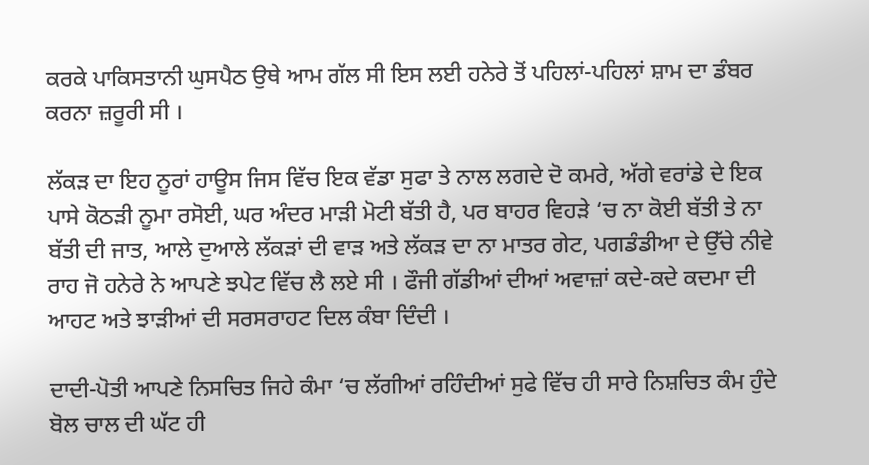ਕਰਕੇ ਪਾਕਿਸਤਾਨੀ ਘੁਸਪੈਠ ਉਥੇ ਆਮ ਗੱਲ ਸੀ ਇਸ ਲਈ ਹਨੇਰੇ ਤੋਂ ਪਹਿਲਾਂ-ਪਹਿਲਾਂ ਸ਼ਾਮ ਦਾ ਡੰਬਰ ਕਰਨਾ ਜ਼ਰੂਰੀ ਸੀ ।

ਲੱਕੜ ਦਾ ਇਹ ਨੂਰਾਂ ਹਾਊਸ ਜਿਸ ਵਿੱਚ ਇਕ ਵੱਡਾ ਸੁਫਾ ਤੇ ਨਾਲ ਲਗਦੇ ਦੋ ਕਮਰੇ, ਅੱਗੇ ਵਰਾਂਡੇ ਦੇ ਇਕ ਪਾਸੇ ਕੋਠੜੀ ਨੂਮਾ ਰਸੋਈ, ਘਰ ਅੰਦਰ ਮਾੜੀ ਮੋਟੀ ਬੱਤੀ ਹੈ, ਪਰ ਬਾਹਰ ਵਿਹੜੇ ‘ਚ ਨਾ ਕੋਈ ਬੱਤੀ ਤੇ ਨਾ ਬੱਤੀ ਦੀ ਜਾਤ, ਆਲੇ ਦੁਆਲੇ ਲੱਕੜਾਂ ਦੀ ਵਾੜ ਅਤੇ ਲੱਕੜ ਦਾ ਨਾ ਮਾਤਰ ਗੇਟ, ਪਗਡੰਡੀਆ ਦੇ ਉੱਚੇ ਨੀਵੇ ਰਾਹ ਜੋ ਹਨੇਰੇ ਨੇ ਆਪਣੇ ਝਪੇਟ ਵਿੱਚ ਲੈ ਲਏ ਸੀ । ਫੌਜੀ ਗੱਡੀਆਂ ਦੀਆਂ ਅਵਾਜ਼ਾਂ ਕਦੇ-ਕਦੇ ਕਦਮਾ ਦੀ ਆਹਟ ਅਤੇ ਝਾੜੀਆਂ ਦੀ ਸਰਸਰਾਹਟ ਦਿਲ ਕੰਬਾ ਦਿੰਦੀ ।

ਦਾਦੀ-ਪੋਤੀ ਆਪਣੇ ਨਿਸਚਿਤ ਜਿਹੇ ਕੰਮਾ ‘ਚ ਲੱਗੀਆਂ ਰਹਿੰਦੀਆਂ ਸੁਫੇ ਵਿੱਚ ਹੀ ਸਾਰੇ ਨਿਸ਼ਚਿਤ ਕੰਮ ਹੁੰਦੇ ਬੋਲ ਚਾਲ ਦੀ ਘੱਟ ਹੀ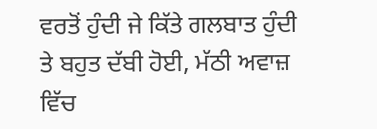ਵਰਤੋਂ ਹੁੰਦੀ ਜੇ ਕਿੱਤੇ ਗਲਬਾਤ ਹੁੰਦੀ ਤੇ ਬਹੁਤ ਦੱਬੀ ਹੋਈ, ਮੱਠੀ ਅਵਾਜ਼ ਵਿੱਚ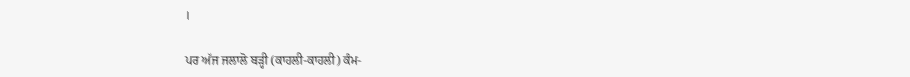।

ਪਰ ਅੱਜ ਜਲਾਲੋ ਬੜ੍ਹੀ (ਕਾਹਲੀ-ਕਾਹਲੀ) ਕੰਮ-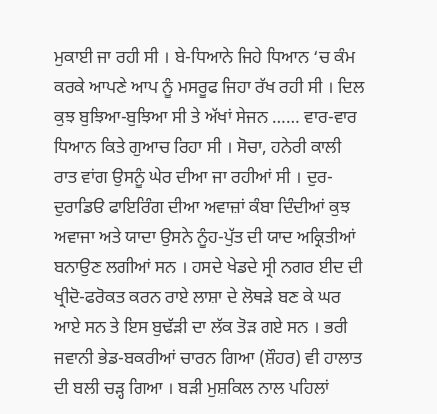ਮੁਕਾਈ ਜਾ ਰਹੀ ਸੀ । ਬੇ-ਧਿਆਨੇ ਜਿਹੇ ਧਿਆਨ ‘ਚ ਕੰਮ ਕਰਕੇ ਆਪਣੇ ਆਪ ਨੂੰ ਮਸਰੂਫ ਜਿਹਾ ਰੱਖ ਰਹੀ ਸੀ । ਦਿਲ ਕੁਝ ਬੁਝਿਆ-ਬੁਝਿਆ ਸੀ ਤੇ ਅੱਖਾਂ ਸੇਜਨ …… ਵਾਰ-ਵਾਰ ਧਿਆਨ ਕਿਤੇ ਗੁਆਚ ਰਿਹਾ ਸੀ । ਸੋਚਾ, ਹਨੇਰੀ ਕਾਲੀ ਰਾਤ ਵਾਂਗ ਉਸਨੂੰ ਘੇਰ ਦੀਆ ਜਾ ਰਹੀਆਂ ਸੀ । ਦੁਰ-ਦੁਰਾਡਿੳ ਫਾਇਰਿੰਗ ਦੀਆ ਅਵਾਜ਼ਾਂ ਕੰਬਾ ਦਿੰਦੀਆਂ ਕੁਝ ਅਵਾਜਾ ਅਤੇ ਯਾਦਾ ਉਸਨੇ ਨੂੰਹ-ਪੁੱਤ ਦੀ ਯਾਦ ਅਕ੍ਰਿਤੀਆਂ ਬਨਾਉਣ ਲਗੀਆਂ ਸਨ । ਹਸਦੇ ਖੇਡਦੇ ਸ੍ਰੀ ਨਗਰ ਈਦ ਦੀ ਖ੍ਰੀਦੋ-ਫਰੋਕਤ ਕਰਨ ਰਾਏ ਲਾਸ਼ਾ ਦੇ ਲੋਥੜੇ ਬਣ ਕੇ ਘਰ ਆਏ ਸਨ ਤੇ ਇਸ ਬੁਢੱੜੀ ਦਾ ਲੱਕ ਤੋੜ ਗਏ ਸਨ । ਭਰੀ ਜਵਾਨੀ ਭੇਡ-ਬਕਰੀਆਂ ਚਾਰਨ ਗਿਆ (ਸ਼ੌਹਰ) ਵੀ ਹਾਲਾਤ ਦੀ ਬਲੀ ਚੜ੍ਹ ਗਿਆ । ਬੜੀ ਮੁਸ਼ਕਿਲ ਨਾਲ ਪਹਿਲਾਂ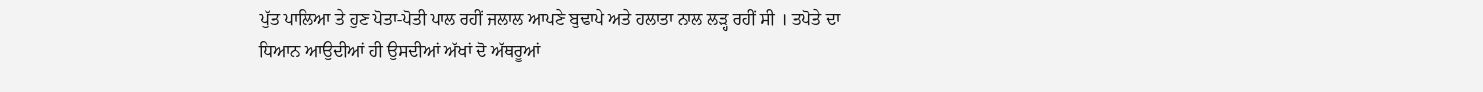ਪੁੱਤ ਪਾਲਿਆ ਤੇ ਹੁਣ ਪੋਤਾ-ਪੋਤੀ ਪਾਲ ਰਹੀਂ ਜਲਾਲ ਆਪਣੇ ਬੁਢਾਪੇ ਅਤੇ ਹਲਾਤਾ ਨਾਲ ਲੜ੍ਹ ਰਹੀਂ ਸੀ । ਤਪੋਤੇ ਦਾ ਧਿਆਨ ਆਉਦੀਆਂ ਹੀ ਉਸਦੀਆਂ ਅੱਖਾਂ ਦੋ ਅੱਥਰੂਆਂ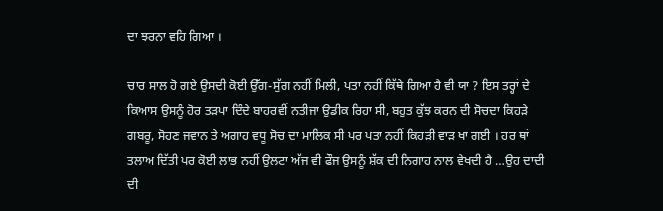ਦਾ ਝਰਨਾ ਵਹਿ ਗਿਆ ।

ਚਾਰ ਸਾਲ ਹੋ ਗਏ ਉਸਦੀ ਕੋਈ ਉੱਗ-ਸੁੱਗ ਨਹੀਂ ਮਿਲੀ, ਪਤਾ ਨਹੀਂ ਕਿੱਥੇ ਗਿਆ ਹੈ ਵੀ ਯਾ ? ਇਸ ਤਰ੍ਹਾਂ ਦੇ ਕਿਆਸ ਉਸਨੂੰ ਹੋਰ ਤੜਪਾ ਦਿੰਦੇ ਬਾਹਰਵੀਂ ਨਤੀਜਾ ਉਡੀਕ ਰਿਹਾ ਸੀ, ਬਹੁਤ ਕੁੱਝ ਕਰਨ ਦੀ ਸੋਚਦਾ ਕਿਹੜੇ ਗਬਰੂ, ਸੋਹਣ ਜਵਾਨ ਤੇ ਅਗਾਹ ਵਧੂ ਸੋਚ ਦਾ ਮਾਲਿਕ ਸੀ ਪਰ ਪਤਾ ਨਹੀਂ ਕਿਹੜੀ ਵਾੜ ਖਾ ਗਈ । ਹਰ ਥਾਂ ਤਲਾਅ ਦਿੱਤੀ ਪਰ ਕੋਈ ਲਾਭ ਨਹੀਂ ਉਲਟਾ ਅੱਜ ਵੀ ਫੌਜ ਉਸਨੂੰ ਸ਼ੱਕ ਦੀ ਨਿਗਾਹ ਨਾਲ ਵੇਖਦੀ ਹੈ …ਉਹ ਦਾਦੀ ਦੀ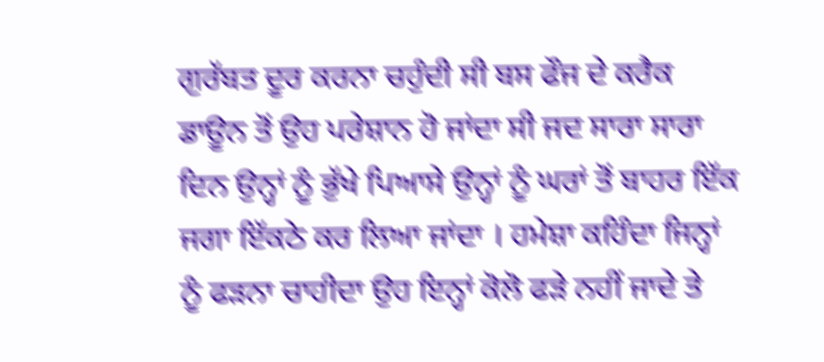ਗੁਰੱਬਤ ਦੂਰ ਕਰਨਾ ਚਹੁੰਦੀ ਸੀ ਬਸ ਫੌਜ ਦੇ ਕਰੈਕ ਡਾਊਨ ਤੋਂ ਉਹ ਪਰੇਸ਼ਾਨ ਹੋ ਜਾਂਦਾ ਸੀ ਜਦ ਸਾਰਾ ਸਾਰਾ ਦਿਨ ਉਨ੍ਹਾਂ ਨੂੰ ਭੁੱਖੇ ਪਿਆਸੇ ਉਨ੍ਹਾਂ ਨੂੰ ਘਰਾਂ ਤੋਂ ਬਾਹਰ ਇੱਕ ਜਗਾ ਇੱਕਠੇ ਕਰ ਲਿਆ ਜਾਂਦਾ । ਹਮੇਸ਼ਾ ਕਹਿੰਦਾ ਜਿਨ੍ਹਾਂ ਨੂੰ ਫੜਨਾ ਚਾਹੀਦਾ ਉਹ ਇਨ੍ਹਾਂ ਕੋਲੋ ਫੜੇ ਨਹੀਂ ਜਾਦੇ ਤੇ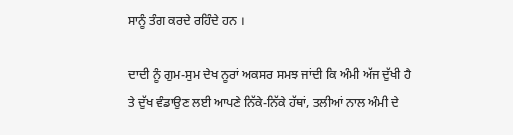ਸਾਨੂੰ ਤੰਗ ਕਰਦੇ ਰਹਿੰਦੇ ਹਨ ।

ਦਾਦੀ ਨੂੰ ਗੁਮ-ਸੁਮ ਦੇਖ ਨੂਰਾਂ ਅਕਸਰ ਸਮਝ ਜਾਂਦੀ ਕਿ ਅੰਮੀ ਅੱਜ ਦੁੱਖੀ ਹੈ ਤੇ ਦੁੱਖ ਵੰਡਾਉਣ ਲਈ ਆਪਣੇ ਨਿੱਕੇ-ਨਿੱਕੇ ਹੱਥਾਂ, ਤਲੀਆਂ ਨਾਲ ਅੰਮੀ ਦੇ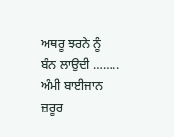ਅਥਰੂ ਝਰਨੇ ਨੂੰ ਬੰਨ ਲਾਉਦੀ …….. ਅੰਮੀ ਬਾਈਜਾਨ ਜ਼ਰੂਰ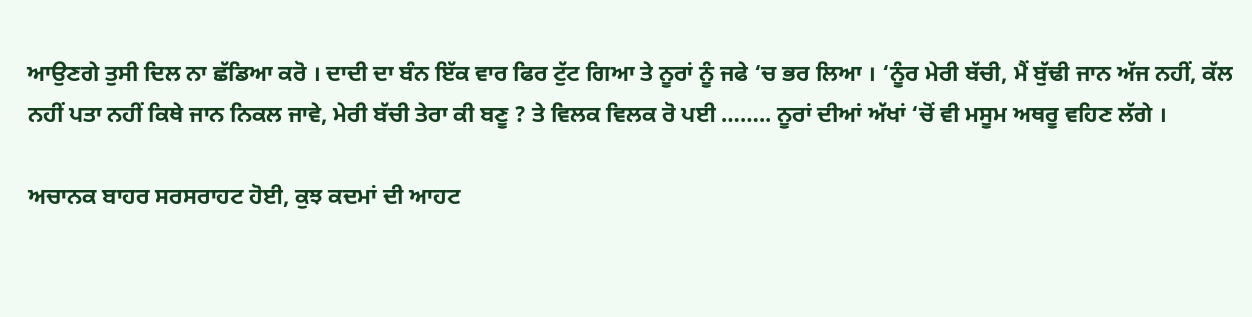ਆਉਣਗੇ ਤੁਸੀ ਦਿਲ ਨਾ ਛੱਡਿਆ ਕਰੋ । ਦਾਦੀ ਦਾ ਬੰਨ ਇੱਕ ਵਾਰ ਫਿਰ ਟੁੱਟ ਗਿਆ ਤੇ ਨੂਰਾਂ ਨੂੰ ਜਫੇ ‘ਚ ਭਰ ਲਿਆ । ‘ਨੂੰਰ ਮੇਰੀ ਬੱਚੀ, ਮੈਂ ਬੁੱਢੀ ਜਾਨ ਅੱਜ ਨਹੀਂ, ਕੱਲ ਨਹੀਂ ਪਤਾ ਨਹੀਂ ਕਿਥੇ ਜਾਨ ਨਿਕਲ ਜਾਵੇ, ਮੇਰੀ ਬੱਚੀ ਤੇਰਾ ਕੀ ਬਣੂ ? ਤੇ ਵਿਲਕ ਵਿਲਕ ਰੋ ਪਈ …….. ਨੂਰਾਂ ਦੀਆਂ ਅੱਖਾਂ ‘ਚੋਂ ਵੀ ਮਸੂਮ ਅਥਰੂ ਵਹਿਣ ਲੱਗੇ ।

ਅਚਾਨਕ ਬਾਹਰ ਸਰਸਰਾਹਟ ਹੋਈ, ਕੁਝ ਕਦਮਾਂ ਦੀ ਆਹਟ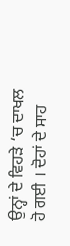ਉਨ੍ਹਾਂ ਦੇ ਵਿਹੜੇ ‘ਚ ਦਾਖਲ ਹੋ ਗਈ । ਦੋਹਾਂ ਦੇ ਸਾਹ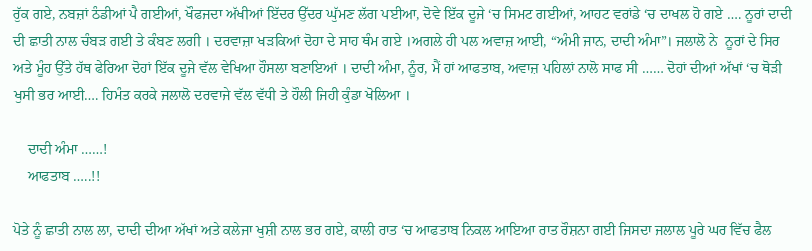ਰੁੱਕ ਗਏ, ਨਬਜ਼ਾਂ ਠੰਡੀਆਂ ਪੈ ਗਈਆਂ, ਖੌਫਜਦਾ ਅੱਖੀਆਂ ਇੱਦਰ ਉੱਦਰ ਘੁੱਮਣ ਲੱਗ ਪਈਆ, ਦੋਵੇ ਇੱਕ ਦੂਜੇ ‘ਚ ਸਿਮਟ ਗਈਆਂ, ਆਹਟ ਵਰਾਂਡੇ ‘ਚ ਦਾਖਲ ਹੋ ਗਏ …. ਨੂਰਾਂ ਦਾਦੀ ਦੀ ਛਾਤੀ ਨਾਲ ਚੰਬੜ ਗਈ ਤੇ ਕੰਬਣ ਲਗੀ । ਦਰਵਾਜ਼ਾ ਖੜਕਿਆਂ ਦੋਹਾ ਦੇ ਸਾਹ ਥੰਮ ਗਏ ।ਅਗਲੇ ਹੀ ਪਲ ਅਵਾਜ਼ ਆਈ, “ਅੰਮੀ ਜਾਨ, ਦਾਦੀ ਅੰਮਾ”। ਜਲਾਲੋ ਨੇ  ਨੂਰਾਂ ਦੇ ਸਿਰ ਅਤੇ ਮੂੰਹ ਉੱਤੇ ਹੱਥ ਫੇਰਿਆ ਦੋਹਾਂ ਇੱਕ ਦੂਜੇ ਵੱਲ ਵੇਖਿਆ ਹੌਸਲਾ ਬਣਾਇਆਂ । ਦਾਦੀ ਅੰਮਾ, ਨੂੰਰ, ਮੈਂ ਹਾਂ ਆਫਤਾਬ, ਅਵਾਜ਼ ਪਹਿਲਾਂ ਨਾਲੋ ਸਾਫ ਸੀ …… ਦੋਹਾਂ ਦੀਆਂ ਅੱਖਾਂ ‘ਚ ਥੋੜੀ ਖੁਸੀ ਭਰ ਆਈ…. ਹਿਮੰਤ ਕਰਕੇ ਜਲਾਲੋ ਦਰਵਾਜੇ ਵੱਲ ਵੱਧੀ ਤੇ ਹੌਲੀ ਜਿਹੀ ਕੁੰਡਾ ਖੋਲਿਆ ।

    ਦਾਦੀ ਅੰਮਾ ……!
    ਆਫਤਾਬ …..!!

ਪੋਤੇ ਨੂੰ ਛਾਤੀ ਨਾਲ ਲਾ, ਦਾਦੀ ਦੀਆ ਅੱਖਾਂ ਅਤੇ ਕਲੇਜਾ ਖੁਸ਼ੀ ਨਾਲ ਭਰ ਗਏ, ਕਾਲੀ ਰਾਤ ‘ਚ ਆਫਤਾਬ ਨਿਕਲ ਆਇਆ ਰਾਤ ਰੌਸ਼ਨਾ ਗਈ ਜਿਸਦਾ ਜਲਾਲ ਪੂਰੇ ਘਰ ਵਿੱਚ ਫੈਲ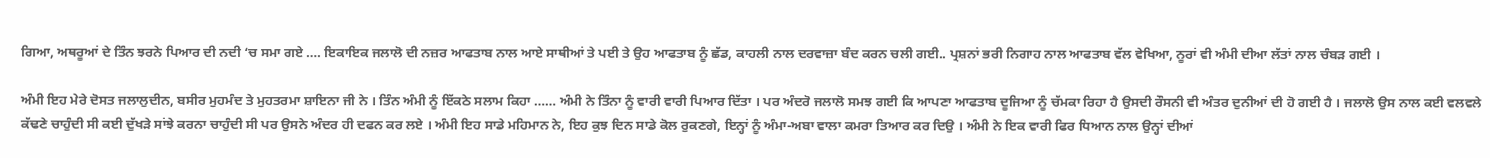ਗਿਆ, ਅਥਰੂਆਂ ਦੇ ਤਿੰਨ ਝਰਨੇ ਪਿਆਰ ਦੀ ਨਦੀ ‘ਚ ਸਮਾ ਗਏ …. ਇਕਾਇਕ ਜਲਾਲੋ ਦੀ ਨਜ਼ਰ ਆਫਤਾਬ ਨਾਲ ਆਏ ਸਾਥੀਆਂ ਤੇ ਪਈ ਤੇ ਉਹ ਆਫਤਾਬ ਨੂੰ ਛੱਡ, ਕਾਹਲੀ ਨਾਲ ਦਰਵਾਜ਼ਾ ਬੰਦ ਕਰਨ ਚਲੀ ਗਈ.. ਪ੍ਰਸ਼ਨਾਂ ਭਰੀ ਨਿਗਾਹ ਨਾਲ ਆਫਤਾਬ ਵੱਲ ਵੇਖਿਆ, ਨੂਰਾਂ ਵੀ ਅੰਮੀ ਦੀਆ ਲੱਤਾਂ ਨਾਲ ਚੰਬੜ ਗਈ ।

ਅੰਮੀ ਇਹ ਮੇਰੇ ਦੋਸਤ ਜਲਾਲੁਦੀਨ, ਬਸੀਰ ਮੁਹਮੰਦ ਤੇ ਮੁਹਤਰਮਾ ਸ਼ਾਇਨਾ ਜੀ ਨੇ । ਤਿੰਨ ਅੰਮੀ ਨੂੰ ਇੱਕਠੇ ਸਲਾਮ ਕਿਹਾ …… ਅੰਮੀ ਨੇ ਤਿੰਨਾ ਨੂੰ ਵਾਰੀ ਵਾਰੀ ਪਿਆਰ ਦਿੱਤਾ । ਪਰ ਅੰਦਰੋ ਜਲਾਲੋ ਸਮਝ ਗਈ ਕਿ ਆਪਣਾ ਆਫਤਾਬ ਦੂਜਿਆ ਨੂੰ ਚੱਮਕਾ ਰਿਹਾ ਹੈ ਉਸਦੀ ਰੌਸਨੀ ਵੀ ਅੰਤਰ ਦੁਨੀਆਂ ਦੀ ਹੋ ਗਈ ਹੈ । ਜਲਾਲੋ ਉਸ ਨਾਲ ਕਈ ਵਲਵਲੇ ਕੱਢਣੇ ਚਾਹੁੰਦੀ ਸੀ ਕਈ ਦੁੱਖੜੇ ਸਾਂਝੇ ਕਰਨਾ ਚਾਹੁੰਦੀ ਸੀ ਪਰ ਉਸਨੇ ਅੰਦਰ ਹੀ ਦਫਨ ਕਰ ਲਏ । ਅੰਮੀ ਇਹ ਸਾਡੇ ਮਹਿਮਾਨ ਨੇ, ਇਹ ਕੁਝ ਦਿਨ ਸਾਡੇ ਕੋਲ ਰੁਕਣਗੇ, ਇਨ੍ਹਾਂ ਨੂੰ ਅੰਮਾ-ਅਬਾ ਵਾਲਾ ਕਮਰਾ ਤਿਆਰ ਕਰ ਦਿਉ । ਅੰਮੀ ਨੇ ਇਕ ਵਾਰੀ ਫਿਰ ਧਿਆਨ ਨਾਲ ਉਨ੍ਹਾਂ ਦੀਆਂ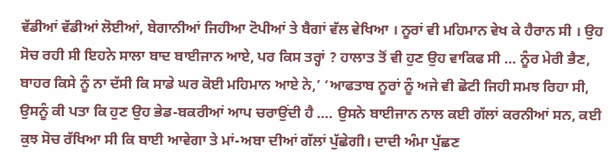ਵੱਡੀਆਂ ਵੱਡੀਆਂ ਲੋਈਆਂ, ਬੇਗਾਨੀਆਂ ਜਿਹੀਆ ਟੋਪੀਆਂ ਤੇ ਬੈਗਾਂ ਵੱਲ ਵੇਖਿਆ । ਨੂਰਾਂ ਵੀ ਮਹਿਮਾਨ ਵੇਖ ਕੇ ਹੈਰਾਨ ਸੀ । ਉਹ ਸੋਚ ਰਹੀ ਸੀ ਇਹਨੇ ਸਾਲਾ ਬਾਦ ਬਾਈਜਾਨ ਆਏ, ਪਰ ਕਿਸ ਤਰ੍ਹਾਂ ? ਹਾਲਾਤ ਤੋਂ ਵੀ ਹੁਣ ਉਹ ਵਾਕਿਫ ਸੀ … ਨੂੰਰ ਮੇਰੀ ਭੈਣ, ਬਾਹਰ ਕਿਸੇ ਨੂੰ ਨਾ ਦੱਸੀ ਕਿ ਸਾਡੇ ਘਰ ਕੋਈ ਮਹਿਮਾਨ ਆਏ ਨੇ,’ ‘ਆਫਤਾਬ ਨੂਰਾਂ ਨੂੰ ਅਜੇ ਵੀ ਛੋਟੀ ਜਿਹੀ ਸਮਝ ਰਿਹਾ ਸੀ, ਉਸਨੂੰ ਕੀ ਪਤਾ ਕਿ ਹੁਣ ਉਹ ਭੇਡ-ਬਕਰੀਆਂ ਆਪ ਚਰਾਉਂਦੀ ਹੈ …. ਉਸਨੇ ਬਾਈਜਾਨ ਨਾਲ ਕਈ ਗੱਲਾਂ ਕਰਨੀਆਂ ਸਨ, ਕਈ ਕੁਝ ਸੋਚ ਰੱਖਿਆ ਸੀ ਕਿ ਬਾਈ ਆਵੇਗਾ ਤੇ ਮਾਂ-ਅਬਾ ਦੀਆਂ ਗੱਲਾਂ ਪੁੱਛੇਗੀ। ਦਾਦੀ ਅੰਮਾ ਪੁੱਛਣ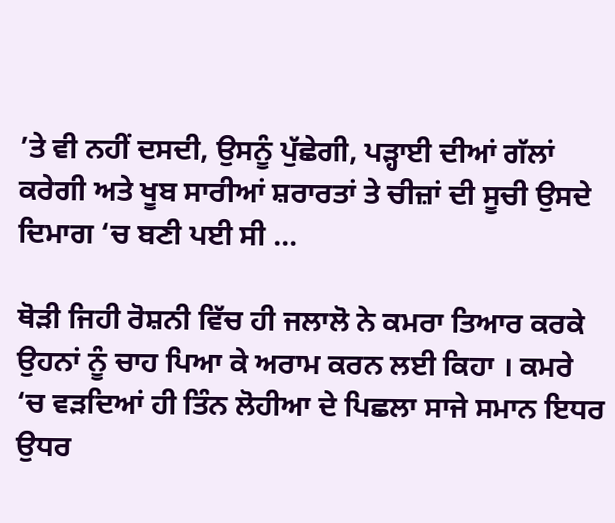’ਤੇ ਵੀ ਨਹੀਂ ਦਸਦੀ, ਉਸਨੂੰ ਪੁੱਛੇਗੀ, ਪੜ੍ਹਾਈ ਦੀਆਂ ਗੱਲਾਂ ਕਰੇਗੀ ਅਤੇ ਖੂਬ ਸਾਰੀਆਂ ਸ਼ਰਾਰਤਾਂ ਤੇ ਚੀਜ਼ਾਂ ਦੀ ਸੂਚੀ ਉਸਦੇ ਦਿਮਾਗ ‘ਚ ਬਣੀ ਪਈ ਸੀ …

ਥੋੜੀ ਜਿਹੀ ਰੋਸ਼ਨੀ ਵਿੱਚ ਹੀ ਜਲਾਲੋ ਨੇ ਕਮਰਾ ਤਿਆਰ ਕਰਕੇ ਉਹਨਾਂ ਨੂੰ ਚਾਹ ਪਿਆ ਕੇ ਅਰਾਮ ਕਰਨ ਲਈ ਕਿਹਾ । ਕਮਰੇ ‘ਚ ਵੜਦਿਆਂ ਹੀ ਤਿੰਨ ਲੋਹੀਆ ਦੇ ਪਿਛਲਾ ਸਾਜੇ ਸਮਾਨ ਇਧਰ ਉਧਰ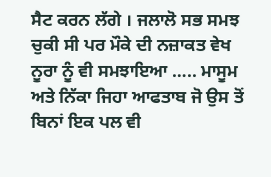ਸੈਟ ਕਰਨ ਲੱਗੇ । ਜਲਾਲੋ ਸਭ ਸਮਝ ਚੁਕੀ ਸੀ ਪਰ ਮੌਕੇ ਦੀ ਨਜ਼ਾਕਤ ਵੇਖ ਨੂਰਾ ਨੂੰ ਵੀ ਸਮਝਾਇਆ ….. ਮਾਸੂਮ ਅਤੇ ਨਿੱਕਾ ਜਿਹਾ ਆਫਤਾਬ ਜੋ ਉਸ ਤੋਂ ਬਿਨਾਂ ਇਕ ਪਲ ਵੀ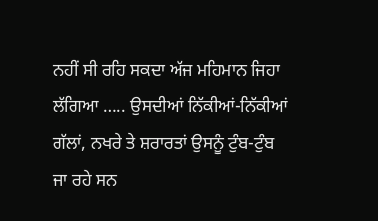ਨਹੀਂ ਸੀ ਰਹਿ ਸਕਦਾ ਅੱਜ ਮਹਿਮਾਨ ਜਿਹਾ ਲੱਗਿਆ ….. ਉਸਦੀਆਂ ਨਿੱਕੀਆਂ-ਨਿੱਕੀਆਂ ਗੱਲਾਂ, ਨਖਰੇ ਤੇ ਸ਼ਰਾਰਤਾਂ ਉਸਨੂੰ ਟੁੰਬ-ਟੁੰਬ ਜਾ ਰਹੇ ਸਨ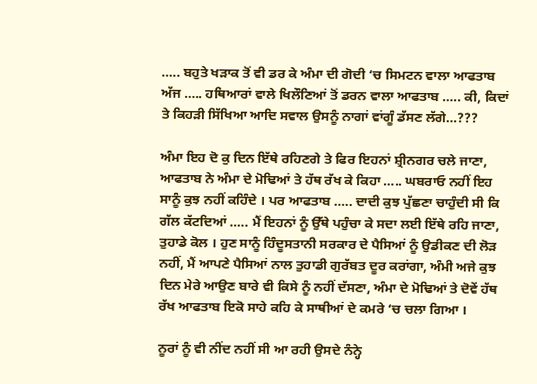….. ਬਹੁਤੇ ਖੜਾਕ ਤੋਂ ਵੀ ਡਰ ਕੇ ਅੰਮਾ ਦੀ ਗੋਦੀ ‘ਚ ਸਿਮਟਨ ਵਾਲਾ ਆਫਤਾਬ ਅੱਜ ….. ਹਥਿਆਰਾਂ ਵਾਲੇ ਖਿਲੌਣਿਆਂ ਤੋਂ ਡਰਨ ਵਾਲਾ ਆਫਤਾਬ ….. ਕੀ, ਕਿਦਾਂ ਤੇ ਕਿਹੜੀ ਸਿੱਖਿਆ ਆਦਿ ਸਵਾਲ ਉਸਨੂੰ ਨਾਗਾਂ ਵਾਂਗੂੰ ਡੱਸਣ ਲੱਗੇ…???

ਅੰਮਾ ਇਹ ਦੋ ਕੁ ਦਿਨ ਇੱਥੇ ਰਹਿਣਗੇ ਤੇ ਫਿਰ ਇਹਨਾਂ ਸ਼੍ਰੀਨਗਰ ਚਲੇ ਜਾਣਾ, ਆਫਤਾਬ ਨੇ ਅੰਮਾ ਦੇ ਮੋਢਿਆਂ ਤੇ ਹੱਥ ਰੱਖ ਕੇ ਕਿਹਾ ….. ਘਬਰਾਓ ਨਹੀਂ ਇਹ ਸਾਨੂੰ ਕੁਝ ਨਹੀਂ ਕਹਿੰਦੇ । ਪਰ ਆਫਤਾਬ ….. ਦਾਦੀ ਕੁਝ ਪੁੱਛਣਾ ਚਾਹੁੰਦੀ ਸੀ ਕਿ ਗੱਲ ਕੱਟਦਿਆਂ ….. ਮੈਂ ਇਹਨਾਂ ਨੂੰ ਉੱਥੇ ਪਹੁੰਚਾ ਕੇ ਸਦਾ ਲਈ ਇੱਥੇ ਰਹਿ ਜਾਣਾ, ਤੁਹਾਡੇ ਕੋਲ । ਹੁਣ ਸਾਨੂੰ ਹਿੰਦੂਸਤਾਨੀ ਸਰਕਾਰ ਦੇ ਪੈਸਿਆਂ ਨੂੰ ਉਡੀਕਣ ਦੀ ਲੋੜ ਨਹੀਂ, ਮੈਂ ਆਪਣੇ ਪੈਸਿਆਂ ਨਾਲ ਤੁਹਾਡੀ ਗੁਰੱਬਤ ਦੂਰ ਕਰਾਂਗਾ, ਅੰਮੀ ਅਜੇ ਕੁਝ ਦਿਨ ਮੇਰੇ ਆਉਣ ਬਾਰੇ ਵੀ ਕਿਸੇ ਨੂੰ ਨਹੀਂ ਦੱਸਣਾ, ਅੰਮਾ ਦੇ ਮੋਢਿਆਂ ਤੇ ਦੋਵੇਂ ਹੱਥ ਰੱਖ ਆਫਤਾਬ ਇਕੋ ਸਾਹੇ ਕਹਿ ਕੇ ਸਾਥੀਆਂ ਦੇ ਕਮਰੇ ‘ਚ ਚਲਾ ਗਿਆ ।

ਨੂਰਾਂ ਨੂੰ ਵੀ ਨੀਂਦ ਨਹੀਂ ਸੀ ਆ ਰਹੀ ਉਸਦੇ ਨੰਨ੍ਹੇ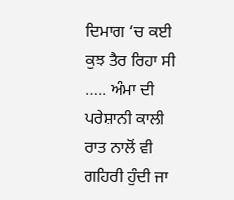ਦਿਮਾਗ ‘ਚ ਕਈ ਕੁਝ ਤੈਰ ਰਿਹਾ ਸੀ ….. ਅੰਮਾ ਦੀ ਪਰੇਸ਼ਾਨੀ ਕਾਲੀ ਰਾਤ ਨਾਲੋਂ ਵੀ ਗਹਿਰੀ ਹੁੰਦੀ ਜਾ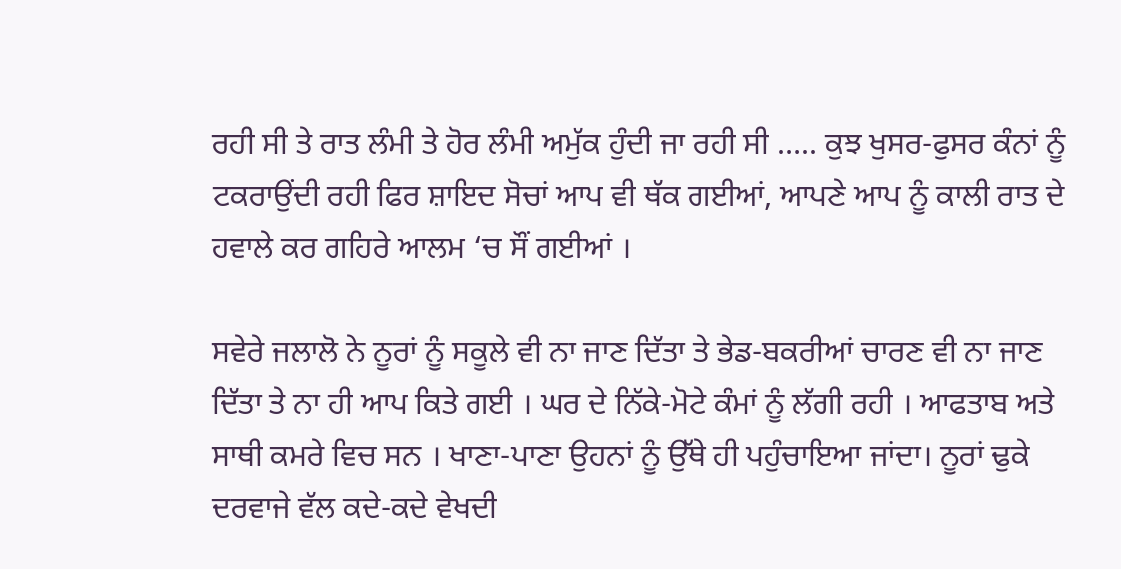ਰਹੀ ਸੀ ਤੇ ਰਾਤ ਲੰਮੀ ਤੇ ਹੋਰ ਲੰਮੀ ਅਮੁੱਕ ਹੁੰਦੀ ਜਾ ਰਹੀ ਸੀ ….. ਕੁਝ ਖੁਸਰ-ਫੁਸਰ ਕੰਨਾਂ ਨੂੰ ਟਕਰਾਉਂਦੀ ਰਹੀ ਫਿਰ ਸ਼ਾਇਦ ਸੋਚਾਂ ਆਪ ਵੀ ਥੱਕ ਗਈਆਂ, ਆਪਣੇ ਆਪ ਨੂੰ ਕਾਲੀ ਰਾਤ ਦੇ ਹਵਾਲੇ ਕਰ ਗਹਿਰੇ ਆਲਮ ‘ਚ ਸੌਂ ਗਈਆਂ ।

ਸਵੇਰੇ ਜਲਾਲੋ ਨੇ ਨੂਰਾਂ ਨੂੰ ਸਕੂਲੇ ਵੀ ਨਾ ਜਾਣ ਦਿੱਤਾ ਤੇ ਭੇਡ-ਬਕਰੀਆਂ ਚਾਰਣ ਵੀ ਨਾ ਜਾਣ ਦਿੱਤਾ ਤੇ ਨਾ ਹੀ ਆਪ ਕਿਤੇ ਗਈ । ਘਰ ਦੇ ਨਿੱਕੇ-ਮੋਟੇ ਕੰਮਾਂ ਨੂੰ ਲੱਗੀ ਰਹੀ । ਆਫਤਾਬ ਅਤੇ ਸਾਥੀ ਕਮਰੇ ਵਿਚ ਸਨ । ਖਾਣਾ-ਪਾਣਾ ਉਹਨਾਂ ਨੂੰ ਉੱਥੇ ਹੀ ਪਹੁੰਚਾਇਆ ਜਾਂਦਾ। ਨੂਰਾਂ ਢੁਕੇ ਦਰਵਾਜੇ ਵੱਲ ਕਦੇ-ਕਦੇ ਵੇਖਦੀ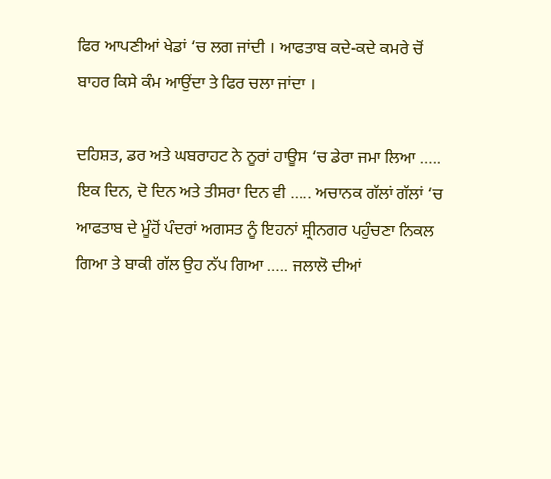ਫਿਰ ਆਪਣੀਆਂ ਖੇਡਾਂ ‘ਚ ਲਗ ਜਾਂਦੀ । ਆਫਤਾਬ ਕਦੇ-ਕਦੇ ਕਮਰੇ ਚੋਂ ਬਾਹਰ ਕਿਸੇ ਕੰਮ ਆਉਂਦਾ ਤੇ ਫਿਰ ਚਲਾ ਜਾਂਦਾ ।

ਦਹਿਸ਼ਤ, ਡਰ ਅਤੇ ਘਬਰਾਹਟ ਨੇ ਨੂਰਾਂ ਹਾਊਸ ‘ਚ ਡੇਰਾ ਜਮਾ ਲਿਆ ….. ਇਕ ਦਿਨ, ਦੋ ਦਿਨ ਅਤੇ ਤੀਸਰਾ ਦਿਨ ਵੀ ….. ਅਚਾਨਕ ਗੱਲਾਂ ਗੱਲਾਂ ‘ਚ ਆਫਤਾਬ ਦੇ ਮੂੰਹੋਂ ਪੰਦਰਾਂ ਅਗਸਤ ਨੂੰ ਇਹਨਾਂ ਸ਼੍ਰੀਨਗਰ ਪਹੁੰਚਣਾ ਨਿਕਲ ਗਿਆ ਤੇ ਬਾਕੀ ਗੱਲ ਉਹ ਨੱਪ ਗਿਆ ….. ਜਲਾਲੋ ਦੀਆਂ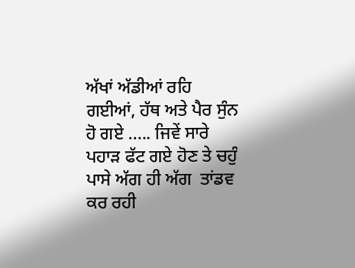ਅੱਖਾਂ ਅੱਡੀਆਂ ਰਹਿ ਗਈਆਂ, ਹੱਥ ਅਤੇ ਪੈਰ ਸੁੰਨ ਹੋ ਗਏ ….. ਜਿਵੇਂ ਸਾਰੇ ਪਹਾੜ ਫੱਟ ਗਏ ਹੋਣ ਤੇ ਚਹੁੰ ਪਾਸੇ ਅੱਗ ਹੀ ਅੱਗ  ਤਾਂਡਵ ਕਰ ਰਹੀ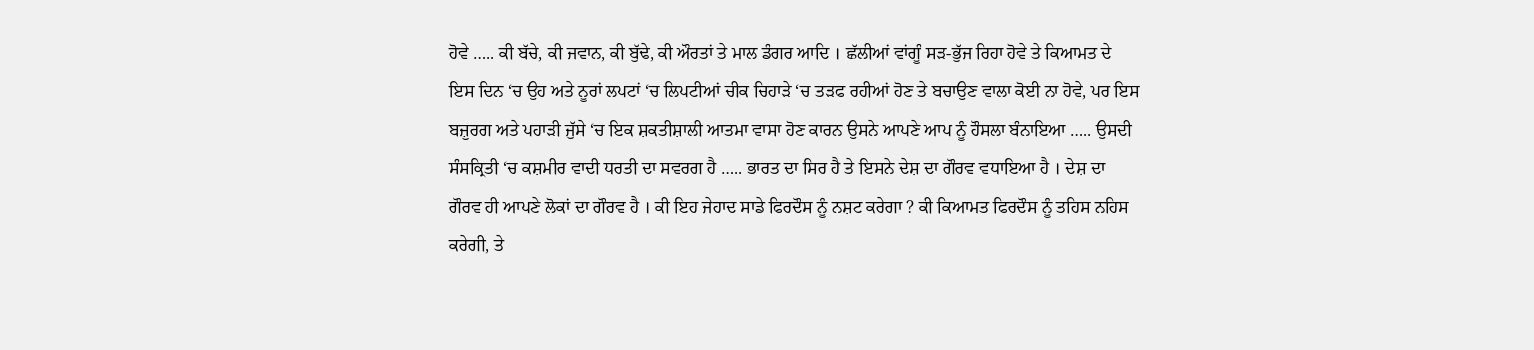ਹੋਵੇ ….. ਕੀ ਬੱਚੇ, ਕੀ ਜਵਾਨ, ਕੀ ਬੁੱਢੇ, ਕੀ ਔਰਤਾਂ ਤੇ ਮਾਲ ਡੰਗਰ ਆਦਿ । ਛੱਲੀਆਂ ਵਾਂਗੂੰ ਸੜ-ਭੁੱਜ ਰਿਹਾ ਹੋਵੇ ਤੇ ਕਿਆਮਤ ਦੇ ਇਸ ਦਿਨ ‘ਚ ਉਹ ਅਤੇ ਨੂਰਾਂ ਲਪਟਾਂ ‘ਚ ਲਿਪਟੀਆਂ ਚੀਕ ਚਿਹਾੜੇ ‘ਚ ਤੜਫ ਰਹੀਆਂ ਹੋਣ ਤੇ ਬਚਾਉਣ ਵਾਲਾ ਕੋਈ ਨਾ ਹੋਵੇ, ਪਰ ਇਸ ਬਜ਼ੁਰਗ ਅਤੇ ਪਹਾੜੀ ਜੁੱਸੇ ‘ਚ ਇਕ ਸ਼ਕਤੀਸ਼ਾਲੀ ਆਤਮਾ ਵਾਸਾ ਹੋਣ ਕਾਰਨ ਉਸਨੇ ਆਪਣੇ ਆਪ ਨੂੰ ਹੌਸਲਾ ਬੰਨਾਇਆ ….. ਉਸਦੀ ਸੰਸਕ੍ਰਿਤੀ ‘ਚ ਕਸ਼ਮੀਰ ਵਾਦੀ ਧਰਤੀ ਦਾ ਸਵਰਗ ਹੈ ….. ਭਾਰਤ ਦਾ ਸਿਰ ਹੈ ਤੇ ਇਸਨੇ ਦੇਸ਼ ਦਾ ਗੌਰਵ ਵਧਾਇਆ ਹੈ । ਦੇਸ਼ ਦਾ ਗੌਰਵ ਹੀ ਆਪਣੇ ਲੋਕਾਂ ਦਾ ਗੌਰਵ ਹੈ । ਕੀ ਇਹ ਜੇਹਾਦ ਸਾਡੇ ਫਿਰਦੌਸ ਨੂੰ ਨਸ਼ਟ ਕਰੇਗਾ ? ਕੀ ਕਿਆਮਤ ਫਿਰਦੌਸ ਨੂੰ ਤਹਿਸ ਨਹਿਸ ਕਰੇਗੀ, ਤੇ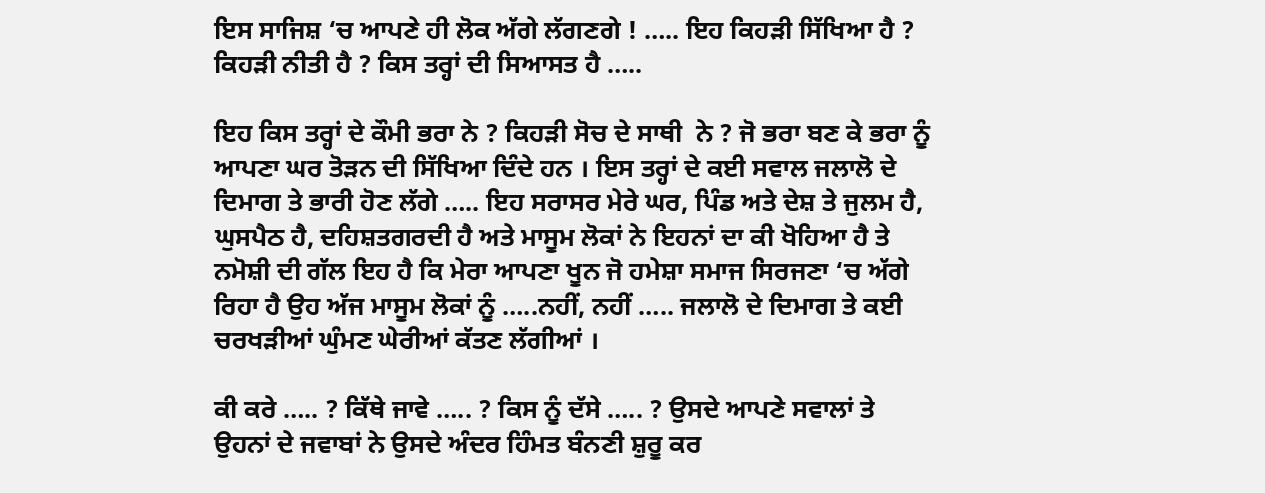ਇਸ ਸਾਜਿਸ਼ ‘ਚ ਆਪਣੇ ਹੀ ਲੋਕ ਅੱਗੇ ਲੱਗਣਗੇ ! ….. ਇਹ ਕਿਹੜੀ ਸਿੱਖਿਆ ਹੈ ? ਕਿਹੜੀ ਨੀਤੀ ਹੈ ? ਕਿਸ ਤਰ੍ਹਾਂ ਦੀ ਸਿਆਸਤ ਹੈ …..

ਇਹ ਕਿਸ ਤਰ੍ਹਾਂ ਦੇ ਕੌਮੀ ਭਰਾ ਨੇ ? ਕਿਹੜੀ ਸੋਚ ਦੇ ਸਾਥੀ  ਨੇ ? ਜੋ ਭਰਾ ਬਣ ਕੇ ਭਰਾ ਨੂੰ ਆਪਣਾ ਘਰ ਤੋੜਨ ਦੀ ਸਿੱਖਿਆ ਦਿੰਦੇ ਹਨ । ਇਸ ਤਰ੍ਹਾਂ ਦੇ ਕਈ ਸਵਾਲ ਜਲਾਲੋ ਦੇ ਦਿਮਾਗ ਤੇ ਭਾਰੀ ਹੋਣ ਲੱਗੇ ….. ਇਹ ਸਰਾਸਰ ਮੇਰੇ ਘਰ, ਪਿੰਡ ਅਤੇ ਦੇਸ਼ ਤੇ ਜੁਲਮ ਹੈ, ਘੁਸਪੈਠ ਹੈ, ਦਹਿਸ਼ਤਗਰਦੀ ਹੈ ਅਤੇ ਮਾਸੂਮ ਲੋਕਾਂ ਨੇ ਇਹਨਾਂ ਦਾ ਕੀ ਖੋਹਿਆ ਹੈ ਤੇ ਨਮੋਸ਼ੀ ਦੀ ਗੱਲ ਇਹ ਹੈ ਕਿ ਮੇਰਾ ਆਪਣਾ ਖੂਨ ਜੋ ਹਮੇਸ਼ਾ ਸਮਾਜ ਸਿਰਜਣਾ ‘ਚ ਅੱਗੇ ਰਿਹਾ ਹੈ ਉਹ ਅੱਜ ਮਾਸੂਮ ਲੋਕਾਂ ਨੂੰ …..ਨਹੀਂ, ਨਹੀਂ ….. ਜਲਾਲੋ ਦੇ ਦਿਮਾਗ ਤੇ ਕਈ ਚਰਖੜੀਆਂ ਘੁੰਮਣ ਘੇਰੀਆਂ ਕੱਤਣ ਲੱਗੀਆਂ ।

ਕੀ ਕਰੇ ….. ? ਕਿੱਥੇ ਜਾਵੇ ….. ? ਕਿਸ ਨੂੰ ਦੱਸੇ ….. ? ਉਸਦੇ ਆਪਣੇ ਸਵਾਲਾਂ ਤੇ ਉਹਨਾਂ ਦੇ ਜਵਾਬਾਂ ਨੇ ਉਸਦੇ ਅੰਦਰ ਹਿੰਮਤ ਬੰਨਣੀ ਸ਼ੁਰੂ ਕਰ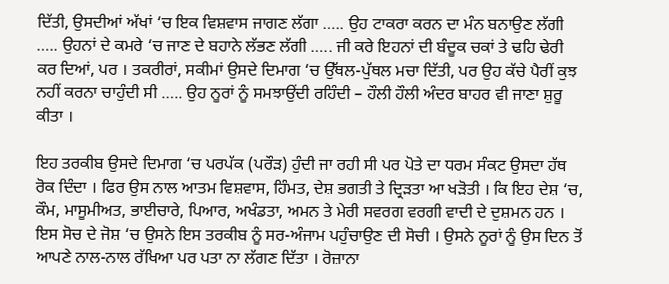ਦਿੱਤੀ, ਉਸਦੀਆਂ ਅੱਖਾਂ ‘ਚ ਇਕ ਵਿਸ਼ਵਾਸ ਜਾਗਣ ਲੱਗਾ ….. ਉਹ ਟਾਕਰਾ ਕਰਨ ਦਾ ਮੰਨ ਬਨਾਉਣ ਲੱਗੀ ….. ਉਹਨਾਂ ਦੇ ਕਮਰੇ ‘ਚ ਜਾਣ ਦੇ ਬਹਾਨੇ ਲੱਭਣ ਲੱਗੀ ….. ਜੀ ਕਰੇ ਇਹਨਾਂ ਦੀ ਬੰਦੂਕ ਚਕਾਂ ਤੇ ਢਹਿ ਢੇਰੀ ਕਰ ਦਿਆਂ, ਪਰ । ਤਕਰੀਰਾਂ, ਸਕੀਮਾਂ ਉਸਦੇ ਦਿਮਾਗ ‘ਚ ਉੱਥਲ-ਪੁੱਥਲ ਮਚਾ ਦਿੱਤੀ, ਪਰ ਉਹ ਕੱਚੇ ਪੈਰੀਂ ਕੁਝ ਨਹੀਂ ਕਰਨਾ ਚਾਹੁੰਦੀ ਸੀ ….. ਉਹ ਨੂਰਾਂ ਨੂੰ ਸਮਝਾਉਂਦੀ ਰਹਿੰਦੀ – ਹੌਲੀ ਹੌਲੀ ਅੰਦਰ ਬਾਹਰ ਵੀ ਜਾਣਾ ਸ਼ੁਰੂ ਕੀਤਾ ।

ਇਹ ਤਰਕੀਬ ਉਸਦੇ ਦਿਮਾਗ ‘ਚ ਪਰਪੱਕ (ਪਰੌੜ) ਹੁੰਦੀ ਜਾ ਰਹੀ ਸੀ ਪਰ ਪੋਤੇ ਦਾ ਧਰਮ ਸੰਕਟ ਉਸਦਾ ਹੱਥ ਰੋਕ ਦਿੰਦਾ । ਫਿਰ ਉਸ ਨਾਲ ਆਤਮ ਵਿਸ਼ਵਾਸ, ਹਿੰਮਤ, ਦੇਸ਼ ਭਗਤੀ ਤੇ ਦ੍ਰਿੜਤਾ ਆ ਖੜੋਤੀ । ਕਿ ਇਹ ਦੇਸ਼ ‘ਚ, ਕੌਮ, ਮਾਸੂਮੀਅਤ, ਭਾਈਚਾਰੇ, ਪਿਆਰ, ਅਖੰਡਤਾ, ਅਮਨ ਤੇ ਮੇਰੀ ਸਵਰਗ ਵਰਗੀ ਵਾਦੀ ਦੇ ਦੁਸ਼ਮਨ ਹਨ । ਇਸ ਸੋਚ ਦੇ ਜੋਸ਼ ‘ਚ ਉਸਨੇ ਇਸ ਤਰਕੀਬ ਨੂੰ ਸਰ-ਅੰਜਾਮ ਪਹੁੰਚਾਉਣ ਦੀ ਸੋਚੀ । ਉਸਨੇ ਨੂਰਾਂ ਨੂੰ ਉਸ ਦਿਨ ਤੋਂ ਆਪਣੇ ਨਾਲ-ਨਾਲ ਰੱਖਿਆ ਪਰ ਪਤਾ ਨਾ ਲੱਗਣ ਦਿੱਤਾ । ਰੋਜ਼ਾਨਾ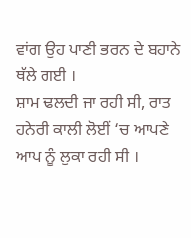ਵਾਂਗ ਉਹ ਪਾਣੀ ਭਰਨ ਦੇ ਬਹਾਨੇ ਥੱਲੇ ਗਈ ।
ਸ਼ਾਮ ਢਲਦੀ ਜਾ ਰਹੀ ਸੀ, ਰਾਤ ਹਨੇਰੀ ਕਾਲੀ ਲੋਈਂ ‘ਚ ਆਪਣੇ ਆਪ ਨੂੰ ਲੁਕਾ ਰਹੀ ਸੀ ।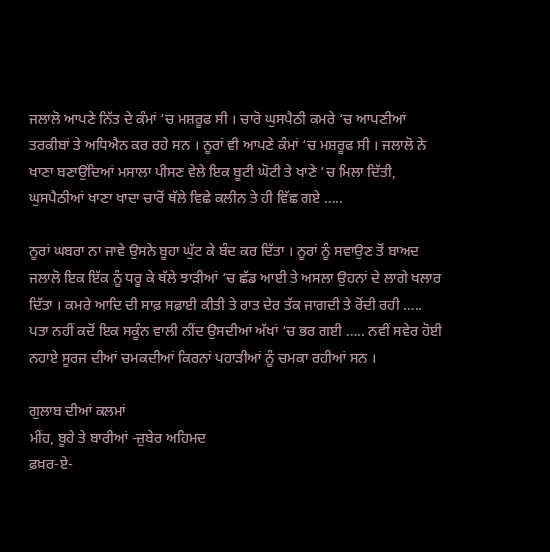ਜਲਾਲੋ ਆਪਣੇ ਨਿੱਤ ਦੇ ਕੰਮਾਂ ‘ਚ ਮਸ਼ਰੂਫ ਸੀ । ਚਾਰੋ ਘੁਸਪੈਠੀ ਕਮਰੇ ‘ਚ ਆਪਣੀਆਂ ਤਰਕੀਬਾਂ ਤੇ ਅਧਿਐਨ ਕਰ ਰਹੇ ਸਨ । ਨੂਰਾਂ ਵੀ ਆਪਣੇ ਕੰਮਾਂ ‘ਚ ਮਸ਼ਰੂਫ ਸੀ । ਜਲਾਲੋ ਨੇ ਖਾਣਾ ਬਣਾਉਂਦਿਆਂ ਮਸਾਲਾ ਪੀਸਣ ਵੇਲੇ ਇਕ ਬੂਟੀ ਘੋਟੀ ਤੇ ਖਾਣੇ ‘ਚ ਮਿਲਾ ਦਿੱਤੀ, ਘੁਸਪੈਠੀਆਂ ਖਾਣਾ ਖਾਦਾ ਚਾਰੋਂ ਥੱਲੇ ਵਿਛੇ ਕਲੀਨ ਤੇ ਹੀ ਵਿੱਛ ਗਏ …..

ਨੂਰਾਂ ਘਬਰਾ ਨਾ ਜਾਵੇ ਉਸਨੇ ਬੂਹਾ ਘੁੱਟ ਕੇ ਬੰਦ ਕਰ ਦਿੱਤਾ । ਨੂਰਾਂ ਨੂੰ ਸਵਾਉਣ ਤੋਂ ਬਾਅਦ ਜਲਾਲੋ ਇਕ ਇੱਕ ਨੂੰ ਧਰੂ ਕੇ ਥੱਲੇ ਝਾੜੀਆਂ ‘ਚ ਛੱਡ ਆਈ ਤੇ ਅਸਲਾ ਉਹਨਾਂ ਦੇ ਲਾਗੇ ਖਲਾਰ ਦਿੱਤਾ । ਕਮਰੇ ਆਦਿ ਦੀ ਸਾਫ਼ ਸਫ਼ਾਈ ਕੀਤੀ ਤੇ ਰਾਤ ਦੇਰ ਤੱਕ ਜਾਗਦੀ ਤੇ ਰੋਂਦੀ ਰਹੀ ….. ਪਤਾ ਨਹੀਂ ਕਦੋਂ ਇਕ ਸਕੂੰਨ ਵਾਲੀ ਨੀਂਦ ਉਸਦੀਆਂ ਅੱਖਾਂ ‘ਚ ਭਰ ਗਈ ….. ਨਵੀਂ ਸਵੇਰ ਹੋਈ ਨਹਾਏ ਸੂਰਜ ਦੀਆਂ ਚਮਕਦੀਆਂ ਕਿਰਨਾਂ ਪਹਾੜੀਆਂ ਨੂੰ ਚਮਕਾ ਰਹੀਆਂ ਸਨ ।

ਗੁਲਾਬ ਦੀਆਂ ਕਲਮਾਂ
ਮੀਂਹ, ਬੂਹੇ ਤੇ ਬਾਰੀਆਂ -ਜ਼ੁਬੇਰ ਅਹਿਮਦ
ਫ਼ਖ਼ਰ-ਏ-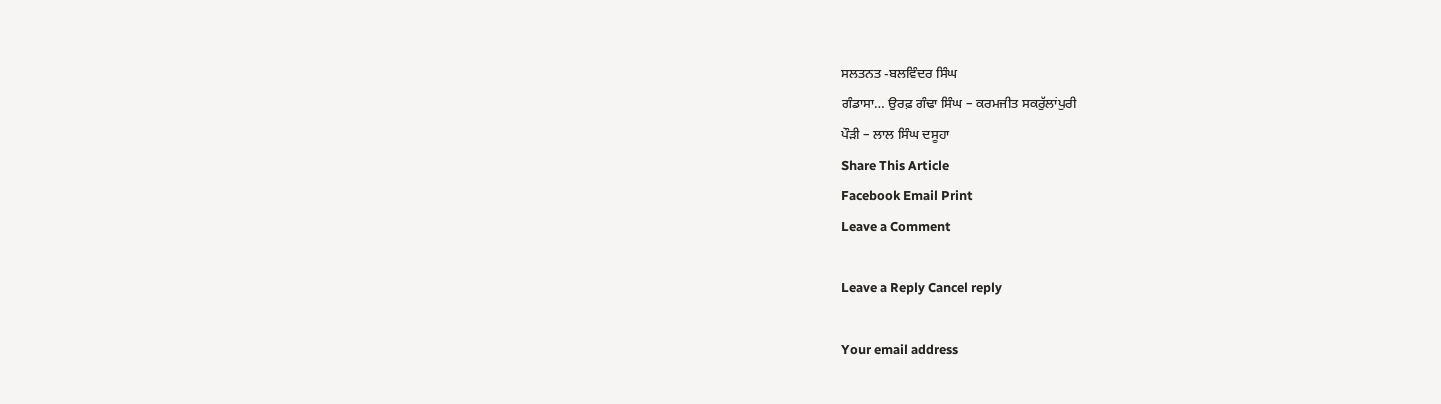ਸਲਤਨਤ -ਬਲਵਿੰਦਰ ਸਿੰਘ
ਗੰਡਾਸਾ… ਉਰਫ਼ ਗੰਢਾ ਸਿੰਘ – ਕਰਮਜੀਤ ਸਕਰੁੱਲਾਂਪੁਰੀ
ਪੌੜੀ – ਲਾਲ ਸਿੰਘ ਦਸੂਹਾ
Share This Article
Facebook Email Print
Leave a Comment

Leave a Reply Cancel reply

Your email address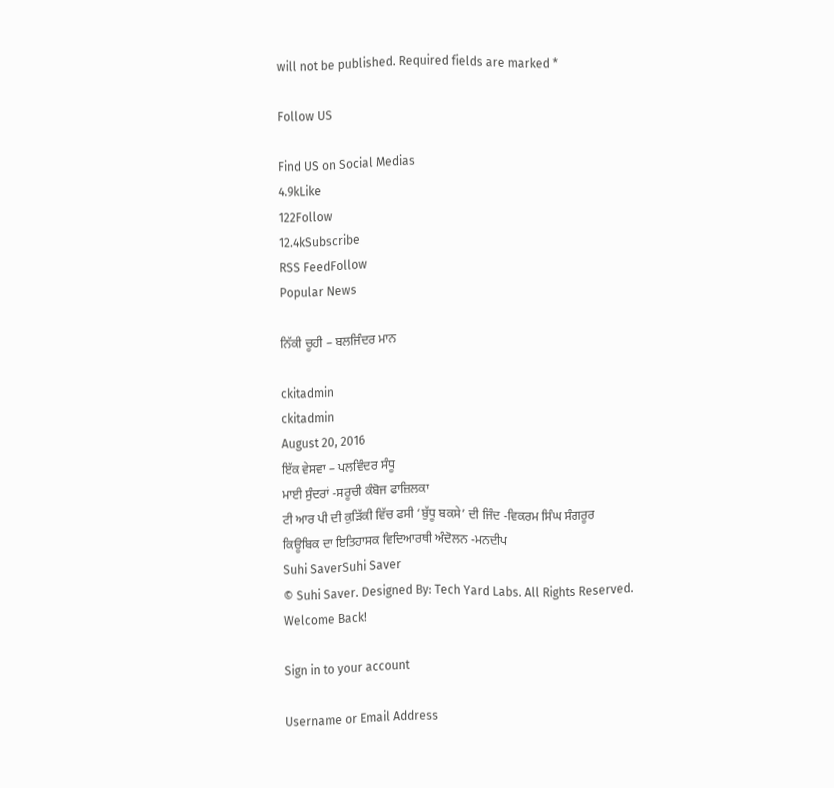will not be published. Required fields are marked *

Follow US

Find US on Social Medias
4.9kLike
122Follow
12.4kSubscribe
RSS FeedFollow
Popular News

ਨਿੱਕੀ ਚੂਹੀ – ਬਲਜਿੰਦਰ ਮਾਨ

ckitadmin
ckitadmin
August 20, 2016
ਇੱਕ ਵੇਸਵਾ – ਪਲਵਿੰਦਰ ਸੰਧੂ
ਮਾਈ ਸੁੰਦਰਾਂ -ਸਰੂਚੀ ਕੰਬੋਜ ਫਾਜ਼ਿਲਕਾ
ਟੀ ਆਰ ਪੀ ਦੀ ਕੁੜਿੱਕੀ ਵਿੱਚ ਫਸੀ ‘ਬੁੱਧੂ ਬਕਸੇ’ ਦੀ ਜਿੰਦ -ਵਿਕਰਮ ਸਿੰਘ ਸੰਗਰੂਰ
ਕਿਊਬਿਕ ਦਾ ਇਤਿਹਾਸਕ ਵਿਦਿਆਰਥੀ ਅੰਦੋਲਨ -ਮਨਦੀਪ
Suhi SaverSuhi Saver
© Suhi Saver. Designed By: Tech Yard Labs. All Rights Reserved.
Welcome Back!

Sign in to your account

Username or Email Address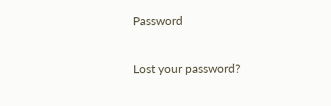Password

Lost your password?